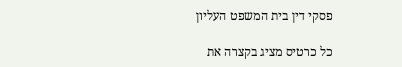פסקי דין בית המשפט העליון

כל כרטיס מציג בקצרה את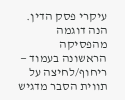עיקרי פסק הדין. הנה דוגמה מהפסיקה הראשונה בעמוד — ריחוף/לחיצה על תווית הסבר מדגיש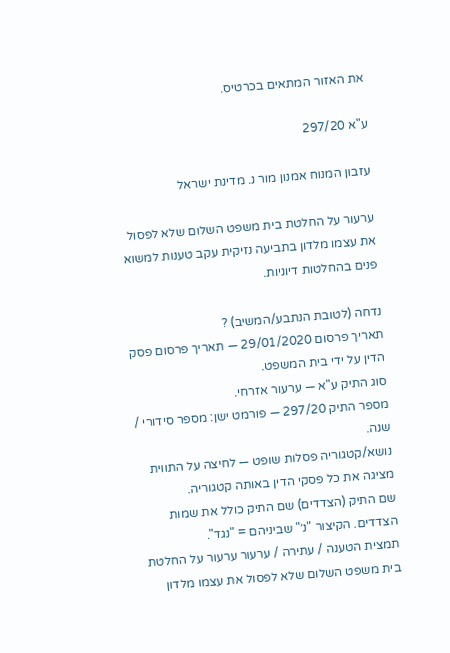את האזור המתאים בכרטיס.

ע"א 297/20

עזבון המנוח אמנון מור נ. מדינת ישראל

ערעור על החלטת בית משפט השלום שלא לפסול את עצמו מלדון בתביעה נזיקית עקב טענות למשוא פנים בהחלטות דיוניות.

נדחה (לטובת הנתבע/המשיב) ?
תאריך פרסום 29/01/2020 — תאריך פרסום פסק הדין על ידי בית המשפט.
סוג התיק ע"א — ערעור אזרחי.
מספר התיק 297/20 — פורמט ישן: מספר סידורי / שנה.
נושא/קטגוריה פסלות שופט — לחיצה על התווית מציגה את כל פסקי הדין באותה קטגוריה.
שם התיק (הצדדים) שם התיק כולל את שמות הצדדים. הקיצור "נ׳" שביניהם = "נגד".
תמצית הטענה / עתירה / ערעור ערעור על החלטת בית משפט השלום שלא לפסול את עצמו מלדון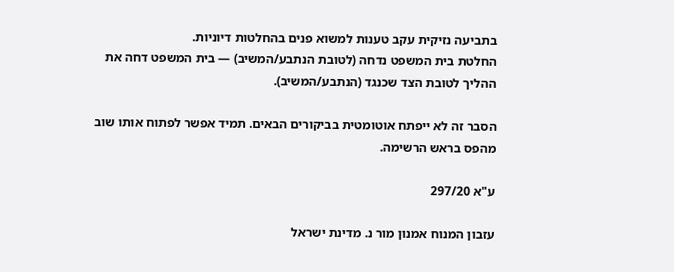בתביעה נזיקית עקב טענות למשוא פנים בהחלטות דיוניות.
החלטת בית המשפט נדחה (לטובת הנתבע/המשיב) — בית המשפט דחה את ההליך לטובת הצד שכנגד (הנתבע/המשיב).

הסבר זה לא ייפתח אוטומטית בביקורים הבאים. תמיד אפשר לפתוח אותו שוב מהפס בראש הרשימה.

ע"א 297/20

עזבון המנוח אמנון מור נ. מדינת ישראל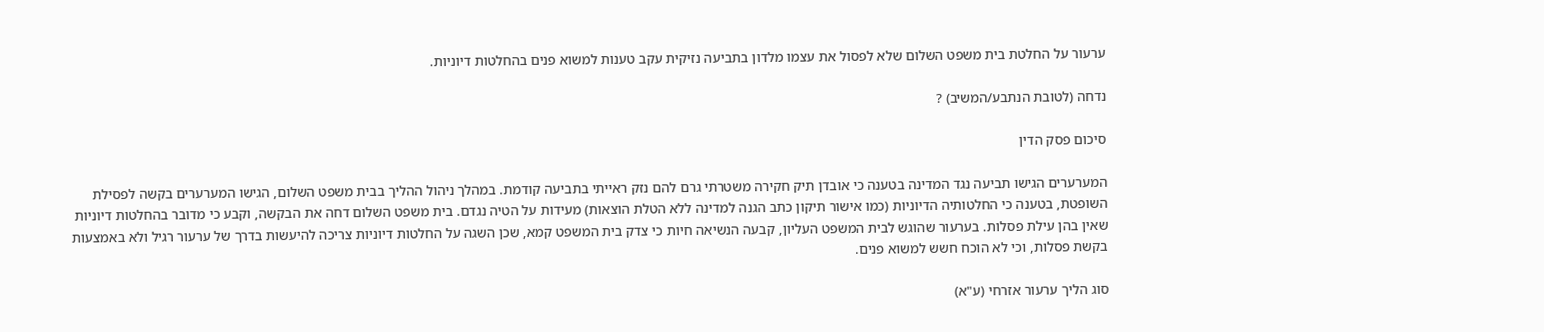ערעור על החלטת בית משפט השלום שלא לפסול את עצמו מלדון בתביעה נזיקית עקב טענות למשוא פנים בהחלטות דיוניות.

נדחה (לטובת הנתבע/המשיב) ?

סיכום פסק הדין

המערערים הגישו תביעה נגד המדינה בטענה כי אובדן תיק חקירה משטרתי גרם להם נזק ראייתי בתביעה קודמת. במהלך ניהול ההליך בבית משפט השלום, הגישו המערערים בקשה לפסילת השופטת, בטענה כי החלטותיה הדיוניות (כמו אישור תיקון כתב הגנה למדינה ללא הטלת הוצאות) מעידות על הטיה נגדם. בית משפט השלום דחה את הבקשה, וקבע כי מדובר בהחלטות דיוניות שאין בהן עילת פסלות. בערעור שהוגש לבית המשפט העליון, קבעה הנשיאה חיות כי צדק בית המשפט קמא, שכן השגה על החלטות דיוניות צריכה להיעשות בדרך של ערעור רגיל ולא באמצעות בקשת פסלות, וכי לא הוכח חשש למשוא פנים.

סוג הליך ערעור אזרחי (ע"א)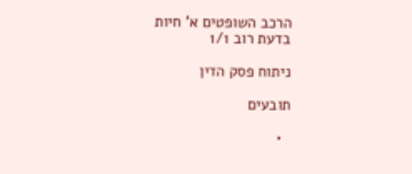הרכב השופטים א' חיות
בדעת רוב 1/1

ניתוח פסק הדין

תובעים

  •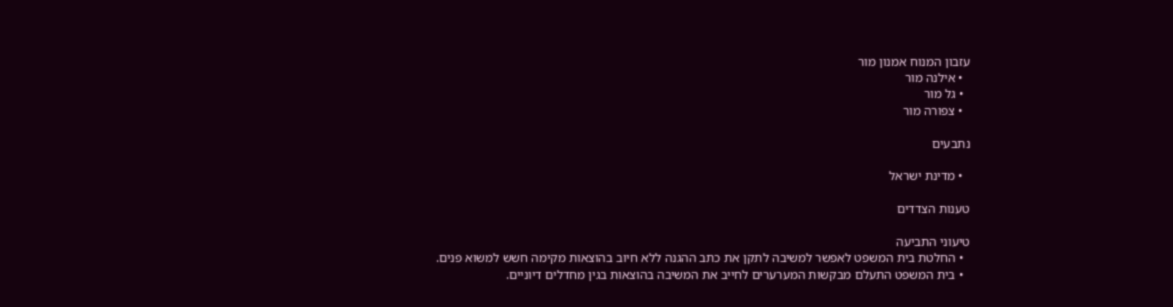עזבון המנוח אמנון מור
  • אילנה מור
  • גל מור
  • צפורה מור

נתבעים

  • מדינת ישראל

טענות הצדדים

טיעוני התביעה
  • החלטת בית המשפט לאפשר למשיבה לתקן את כתב ההגנה ללא חיוב בהוצאות מקימה חשש למשוא פנים.
  • בית המשפט התעלם מבקשות המערערים לחייב את המשיבה בהוצאות בגין מחדלים דיוניים.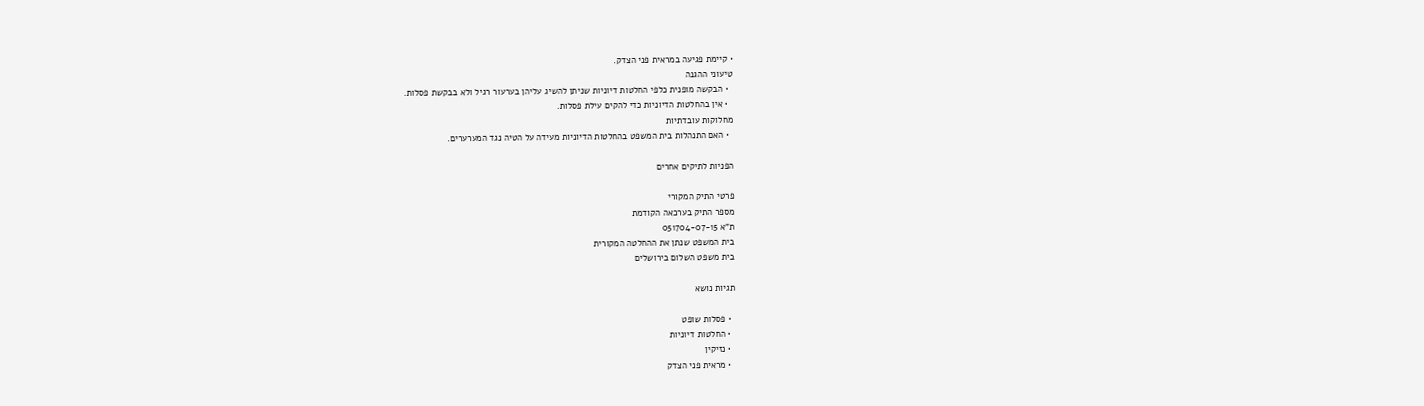• קיימת פגיעה במראית פני הצדק.
טיעוני ההגנה
  • הבקשה מופנית כלפי החלטות דיוניות שניתן להשיג עליהן בערעור רגיל ולא בבקשת פסלות.
  • אין בהחלטות הדיוניות כדי להקים עילת פסלות.
מחלוקות עובדתיות
  • האם התנהלות בית המשפט בהחלטות הדיוניות מעידה על הטיה נגד המערערים.

הפניות לתיקים אחרים

פרטי התיק המקורי
מספר התיק בערכאה הקודמת
ת"א 051704-07-15
בית המשפט שנתן את ההחלטה המקורית
בית משפט השלום בירושלים

תגיות נושא

  • פסלות שופט
  • החלטות דיוניות
  • נזיקין
  • מראית פני הצדק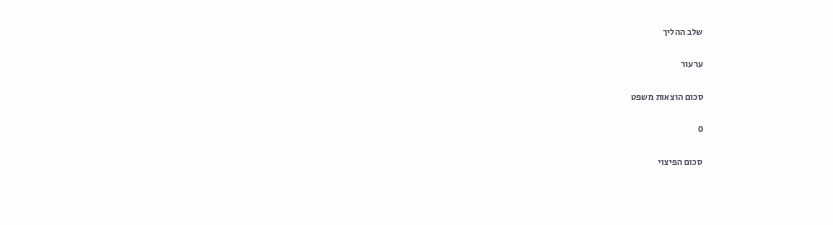שלב ההליך

ערעור

סכום הוצאות משפט

0

סכום הפיצוי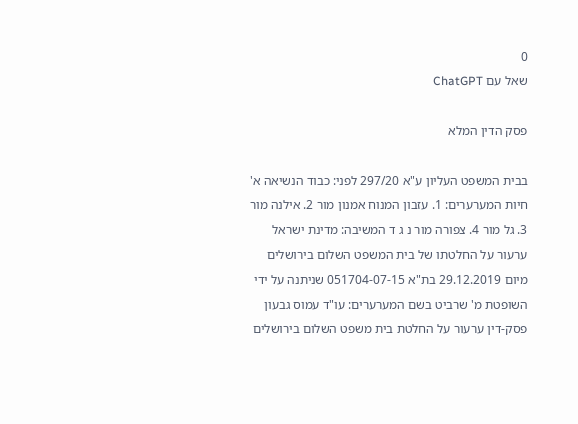0
שאל עם ChatGPT

פסק הדין המלא

בבית המשפט העליון ע"א 297/20 לפני: כבוד הנשיאה א' חיות המערערים: 1. עזבון המנוח אמנון מור 2. אילנה מור 3. גל מור 4. צפורה מור נ ג ד המשיבה: מדינת ישראל ערעור על החלטתו של בית המשפט השלום בירושלים מיום 29.12.2019 בת"א 051704-07-15 שניתנה על ידי השופטת מ' שרביט בשם המערערים: עו"ד עמוס גבעון פסק-דין ערעור על החלטת בית משפט השלום בירושלים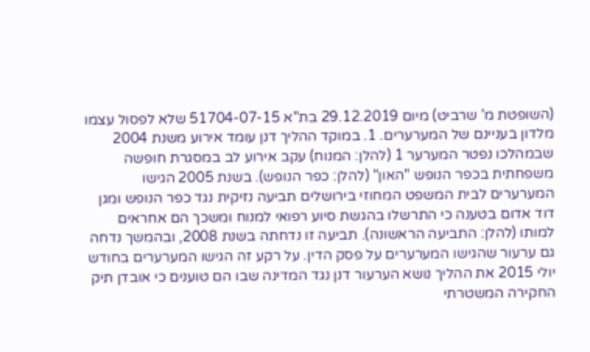(השופטת מ' שרביט) מיום 29.12.2019 בת"א 51704-07-15 שלא לפסול עצמו מלדון בעניינם של המערערים. 1. במוקד ההליך דנן עומד אירוע משנת 2004 שבמהלכו נפטר המערער 1 (להלן: המנוח) עקב אירוע לב במסגרת חופשה משפחתית בכפר הנופש "האון" (להלן: כפר הנופש). בשנת 2005 הגישו המערערים לבית המשפט המחוזי בירושלים תביעה נזיקית נגד כפר הנופש ומגן דוד אדום בטענה כי התרשלו בהגשת סיוע רפואי למנוח ומשכך הם אחראים למותו (להלן: התביעה הראשונה). תביעה זו נדחתה בשנת 2008, ובהמשך נדחה גם ערעור שהגישו המערערים על פסק הדין. על רקע זה הגישו המערערים בחודש יולי 2015 את ההליך נושא הערעור דנן נגד המדינה שבו הם טוענים כי אובדן תיק החקירה המשטרתי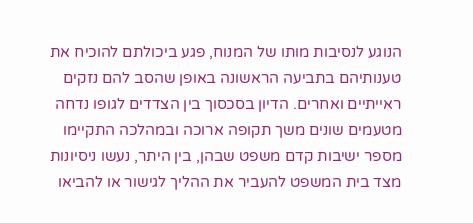הנוגע לנסיבות מותו של המנוח, פגע ביכולתם להוכיח את טענותיהם בתביעה הראשונה באופן שהסב להם נזקים ראייתיים ואחרים. הדיון בסכסוך בין הצדדים לגופו נדחה מטעמים שונים משך תקופה ארוכה ובמהלכה התקיימו מספר ישיבות קדם משפט שבהן, בין היתר, נעשו ניסיונות מצד בית המשפט להעביר את ההליך לגישור או להביאו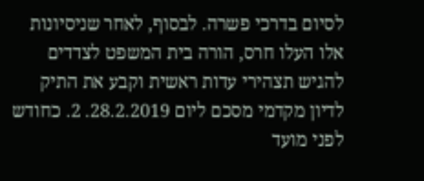לסיום בדרכי פשרה. לבסוף, לאחר שניסיונות אלו העלו חרס, הורה בית המשפט לצדדים להגיש תצהירי עדות ראשית וקבע את התיק לדיון מקדמי מסכם ליום 28.2.2019. 2. כחודש לפני מועד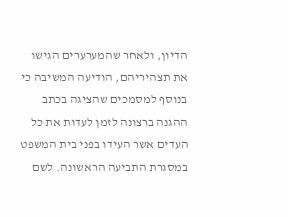הדיון, ולאחר שהמערערים הגישו את תצהיריהם, הודיעה המשיבה כי בנוסף למסמכים שהציגה בכתב ההגנה ברצונה לזמן לעדות את כל העדים אשר העידו בפני בית המשפט במסגרת התביעה הראשונה. לשם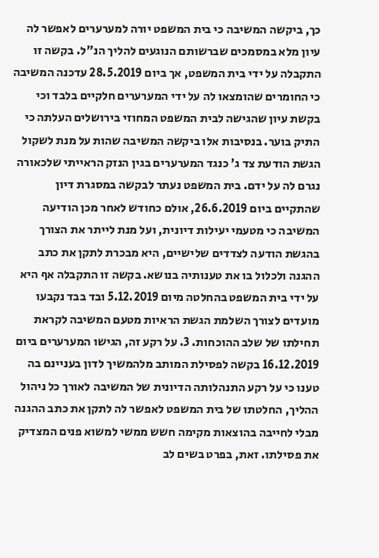כך, ביקשה המשיבה כי בית המשפט יורה למערערים לאפשר לה עיון מלא במסמכים שברשותם הנוגעים להליך הנ"ל. בקשה זו התקבלה על ידי בית המשפט, אך ביום 28.5.2019 עדכנה המשיבה כי החומרים שהומצאו לה על ידי המערערים חלקיים בלבד וכי בקשת עיון שהגישה לבית המשפט המחוזי בירושלים העלתה כי התיק בוער. בנסיבות אלו ביקשה המשיבה שהות על מנת לשקול הגשת הודעת צד ג' כנגד המערערים בגין הנזק הראייתי שלכאורה נגרם לה על ידם. בית המשפט נעתר לבקשה במסגרת דיון שהתקיים ביום 26.6.2019, אולם כחודש לאחר מכן הודיעה המשיבה כי מטעמי יעילות דיונית, ועל מנת לייתר את הצורך בהגשת הודעה לצדדים שלישיים, היא מבכרת לתקן את כתב ההגנה ולכלול בו את טענותיה בנושא. בקשה זו התקבלה אף היא על ידי בית המשפט בהחלטה מיום 5.12.2019 ובד בבד נקבעו מועדים לצורך השלמת הגשת הראיות מטעם המשיבה לקראת תחילתו של שלב ההוכחות. 3. על רקע זה, הגישו המערערים ביום 16.12.2019 בקשה לפסילת המותב מלהמשיך לדון בעניינם בה טענו כי על רקע התנהלותה הדיונית של המשיבה לאורך כל ניהול ההליך, החלטתו של בית המשפט לאפשר לה לתקן את כתב ההגנה מבלי לחייבה בהוצאות מקימה חשש ממשי למשוא פנים המצדיק את פסילתו. זאת, בפרט בשים לב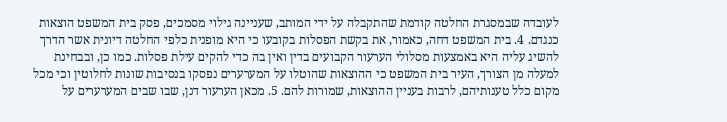לעובדה שבמסגרת החלטה קודמת שהתקבלה על ידי המותב, שעניינה גילוי מסמכים, פסק בית המשפט הוצאות כנגדם. 4. בית המשפט דחה, כאמור, את בקשת הפסלות בקובעו כי היא מופנית כלפי החלטה דיונית אשר הדרך להשיג עליה היא באמצעות מסלולי הערעור הקבועים בדין ואין בה כדי להקים עילת פסלות. כמו כן, ובבחינת למעלה מן הצורך, העיר בית המשפט כי ההוצאות שהוטלו על המערערים נפסקו בנסיבות שונות לחלוטין וכי מכל מקום כלל טענותיהם, לרבות בעניין ההוצאות, שמורות להם. 5. מכאן הערעור דנן, שבו שבים המערערים על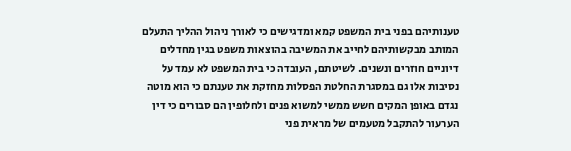טענותיהם בפני בית המשפט קמא ומדגישים כי לאורך ניהול ההליך התעלם המותב מבקשותיהם לחייב את המשיבה בהוצאות משפט בגין מחדלים דיוניים חוזרים ונשנים. לשיטתם, העובדה כי בית המשפט לא עמד על נסיבות אלו גם במסגרת החלטת הפסלות מחזקת את טענתם כי הוא מוטה נגדם באופן המקים חשש ממשי למשוא פנים ולחלופין הם סבורים כי דין הערעור להתקבל מטעמים של מראית פני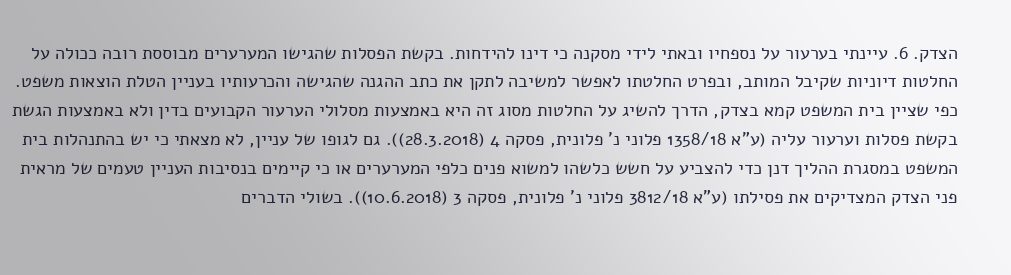הצדק. 6. עיינתי בערעור על נספחיו ובאתי לידי מסקנה כי דינו להידחות. בקשת הפסלות שהגישו המערערים מבוססת רובה ככולה על החלטות דיוניות שקיבל המותב, ובפרט החלטתו לאפשר למשיבה לתקן את כתב ההגנה שהגישה והכרעותיו בעניין הטלת הוצאות משפט. כפי שציין בית המשפט קמא בצדק, הדרך להשיג על החלטות מסוג זה היא באמצעות מסלולי הערעור הקבועים בדין ולא באמצעות הגשת בקשת פסלות וערעור עליה (ע"א 1358/18 פלוני נ' פלונית, פסקה 4 (28.3.2018)). גם לגופו של עניין, לא מצאתי כי יש בהתנהלות בית המשפט במסגרת ההליך דנן כדי להצביע על חשש כלשהו למשוא פנים כלפי המערערים או כי קיימים בנסיבות העניין טעמים של מראית פני הצדק המצדיקים את פסילתו (ע"א 3812/18 פלוני נ' פלונית, פסקה 3 (10.6.2018)). בשולי הדברים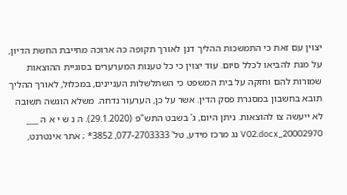יצוין עם זאת כי התמשכות ההליך דנן לאורך תקופה כה ארוכה מחייבת החשת הדיון, על מנת להביאו לכלל סיום. עוד יצוין כי כל טענות המערערים בסוגיית ההוצאות שמורות להם וחזקה על בית המשפט כי השתלשלות העניינים, במכלול, לאורך ההליך תובא בחשבון במסגרת פסק הדין. אשר על כן, הערעור נדחה. משלא הוגשה תשובה לא ייעשה צו להוצאות. ניתן היום, ג' בשבט התש"פ (29.1.2020). ה נ ש י א ה ___ 20002970_V02.docx נג מרכז מידע, טל' 077-2703333, 3852* ; אתר אינטרנט,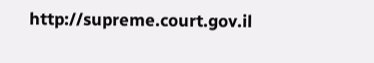http://supreme.court.gov.il